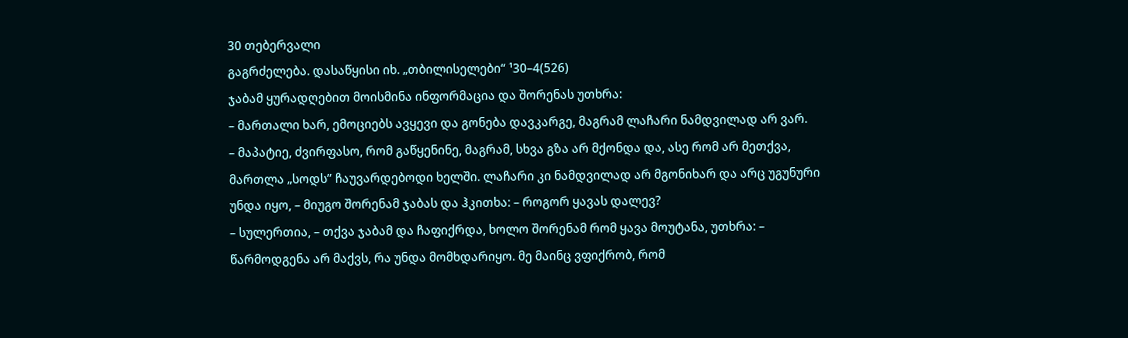30 თებერვალი
გაგრძელება. დასაწყისი იხ. „თბილისელები“ ¹30–4(526)
ჯაბამ ყურადღებით მოისმინა ინფორმაცია და შორენას უთხრა:
– მართალი ხარ, ემოციებს ავყევი და გონება დავკარგე, მაგრამ ლაჩარი ნამდვილად არ ვარ.
– მაპატიე, ძვირფასო, რომ გაწყენინე, მაგრამ, სხვა გზა არ მქონდა და, ასე რომ არ მეთქვა, მართლა „სოდს” ჩაუვარდებოდი ხელში. ლაჩარი კი ნამდვილად არ მგონიხარ და არც უგუნური უნდა იყო, – მიუგო შორენამ ჯაბას და ჰკითხა: – როგორ ყავას დალევ?
– სულერთია, – თქვა ჯაბამ და ჩაფიქრდა, ხოლო შორენამ რომ ყავა მოუტანა, უთხრა: – წარმოდგენა არ მაქვს, რა უნდა მომხდარიყო. მე მაინც ვფიქრობ, რომ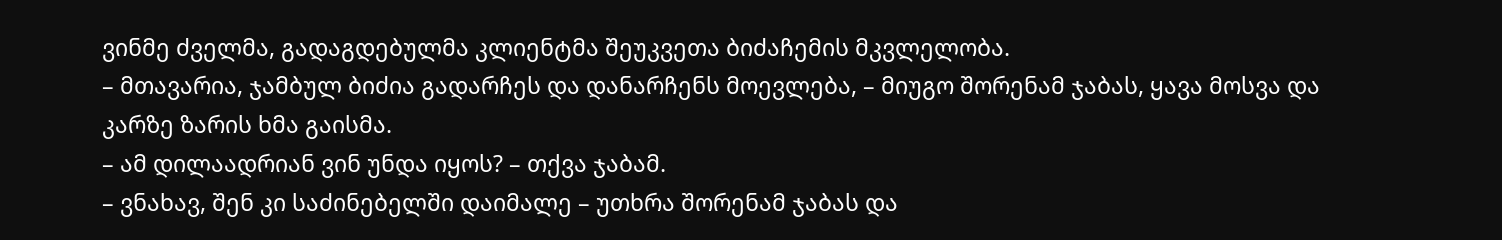ვინმე ძველმა, გადაგდებულმა კლიენტმა შეუკვეთა ბიძაჩემის მკვლელობა.
– მთავარია, ჯამბულ ბიძია გადარჩეს და დანარჩენს მოევლება, – მიუგო შორენამ ჯაბას, ყავა მოსვა და კარზე ზარის ხმა გაისმა.
– ამ დილაადრიან ვინ უნდა იყოს? – თქვა ჯაბამ.
– ვნახავ, შენ კი საძინებელში დაიმალე – უთხრა შორენამ ჯაბას და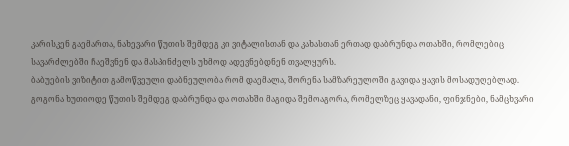კარისკენ გაემართა, ნახევარი წუთის შემდეგ კი ვიტალისთან და კახასთან ერთად დაბრუნდა ოთახში, რომლებიც სავარძლებში ჩაეშვნენ და მასპინძელს უხმოდ ადევნებდნენ თვალყურს.
ბაბუების ვიზიტით გამოწვეული დაბნეულობა რომ დაემალა, შორენა სამზარეულოში გავიდა ყავის მოსადუღებლად. გოგონა ხუთიოდე წუთის შემდეგ დაბრუნდა და ოთახში მაგიდა შემოაგორა, რომელზეც ყავადანი, ფინჯნები, ნამცხვარი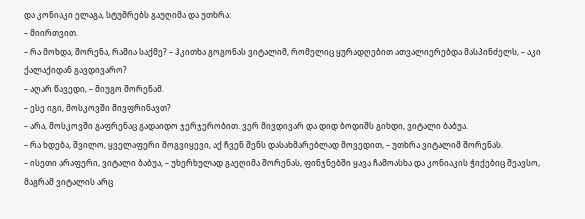და კონიაკი ელაგა, სტუმრებს გაუღიმა და უთხრა:
– მიირთვით.
– რა მოხდა, შორენა, რაშია საქმე? – ჰკითხა გოგონას ვიტალიმ, რომელიც ყურადღებით ათვალიერებდა მასპინძელს, – აკი ქალაქიდან გავდივარო?
– აღარ წავედი, – მიუგო შორენამ.
– ესე იგი, მოსკოვში მივფრინავთ?
– არა, მოსკოვში გაფრენაც გადაიდო ჯერჯერობით. ვერ მივდივარ და დიდ ბოდიშს გიხდი, ვიტალი ბაბუა.
– რა ხდება, შვილო, ყველაფერი მოგვიყევი, აქ ჩვენ შენს დასახმარებლად მოვედით, – უთხრა ვიტალიმ შორენას.
– ისეთი არაფერი, ვიტალი ბაბუა, – უხერხულად გაეღიმა შორენას, ფინჯნებში ყავა ჩამოასხა და კონიაკის ჭიქებიც შეავსო, მაგრამ ვიტალის არც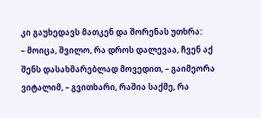კი გაუხედავს მათკენ და შორენას უთხრა:
– მოიცა, შვილო, რა დროს დალევაა, ჩვენ აქ შენს დასახმარებლად მოვედით, – გაიმეორა ვიტალიმ, – გვითხარი, რაშია საქმე, რა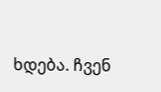ხდება. ჩვენ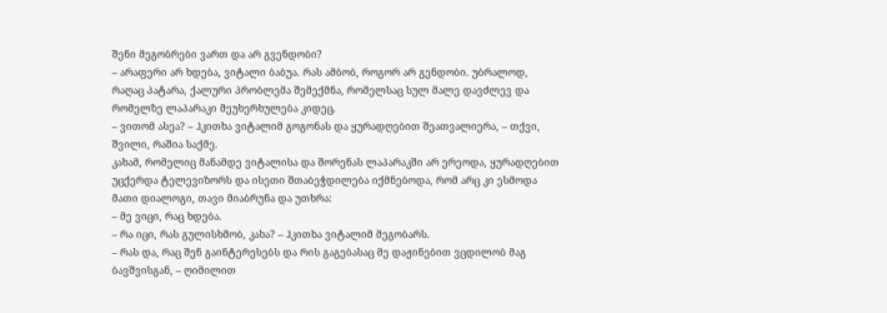შენი მეგობრები ვართ და არ გვენდობი?
– არაფერი არ ხდება, ვიტალი ბაბუა. რას ამბობ, როგორ არ გენდობი. უბრალოდ, რაღაც პატარა, ქალური პრობლემა შემექმნა, რომელსაც სულ მალე დავძლევ და რომელზე ლაპარაკი მეუხერხულება კიდეც.
– ვითომ ასეა? – ჰკითხა ვიტალიმ გოგონას და ყურადღებით შეათვალიერა, – თქვი, შვილი, რაშია საქმე.
კახამ, რომელიც მანამდე ვიტალისა და შორენას ლაპარაკში არ ერეოდა, ყურადღებით უცქერდა ტელევიზორს და ისეთი შთაბეჭდილება იქმნებოდა, რომ არც კი ესმოდა მათი დიალოგი, თავი მიაბრუნა და უთხრა:
– მე ვიცი, რაც ხდება.
– რა იცი, რას გულისხმობ, კახა? – ჰკითხა ვიტალიმ მეგობარს.
– რას და, რაც შენ გაინტერესებს და რის გაგებასაც მე დაჟინებით ვცდილობ მაგ ბავშვისგან, – ღიმილით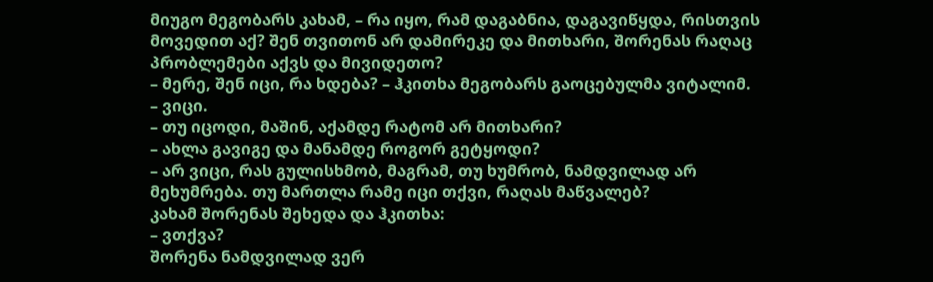მიუგო მეგობარს კახამ, – რა იყო, რამ დაგაბნია, დაგავიწყდა, რისთვის მოვედით აქ? შენ თვითონ არ დამირეკე და მითხარი, შორენას რაღაც პრობლემები აქვს და მივიდეთო?
– მერე, შენ იცი, რა ხდება? – ჰკითხა მეგობარს გაოცებულმა ვიტალიმ.
– ვიცი.
– თუ იცოდი, მაშინ, აქამდე რატომ არ მითხარი?
– ახლა გავიგე და მანამდე როგორ გეტყოდი?
– არ ვიცი, რას გულისხმობ, მაგრამ, თუ ხუმრობ, ნამდვილად არ მეხუმრება. თუ მართლა რამე იცი თქვი, რაღას მაწვალებ?
კახამ შორენას შეხედა და ჰკითხა:
– ვთქვა?
შორენა ნამდვილად ვერ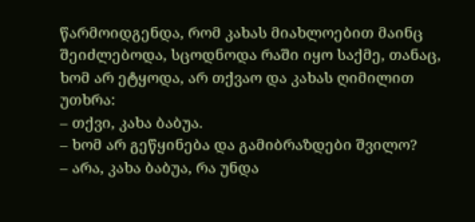წარმოიდგენდა, რომ კახას მიახლოებით მაინც შეიძლებოდა, სცოდნოდა რაში იყო საქმე, თანაც, ხომ არ ეტყოდა, არ თქვაო და კახას ღიმილით უთხრა:
– თქვი, კახა ბაბუა.
– ხომ არ გეწყინება და გამიბრაზდები შვილო?
– არა, კახა ბაბუა, რა უნდა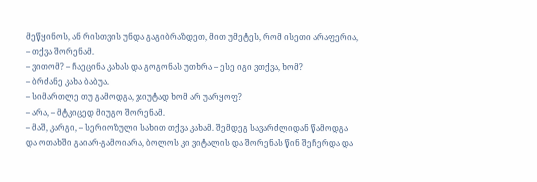მეწყინოს, ან რისთვის უნდა გაგიბრაზდეთ, მით უმეტეს, რომ ისეთი არაფერია, – თქვა შორენამ.
– ვითომ? – ჩაეცინა კახას და გოგონას უთხრა – ესე იგი ვთქვა, ხომ?
– ბრძანე კახა ბაბუა.
– სიმართლე თუ გამოდგა, ჯიუტად ხომ არ უარყოფ?
– არა, – მტკიცედ მიუგო შორენამ.
– მაშ, კარგი, – სერიოზული სახით თქვა კახამ. შემდეგ სავარძლიდან წამოდგა და ოთახში გაიარ-გამოიარა, ბოლოს კი ვიტალის და შორენას წინ შეჩერდა და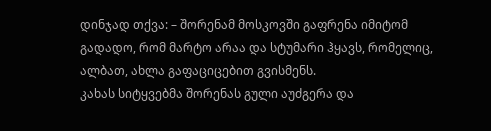დინჯად თქვა: – შორენამ მოსკოვში გაფრენა იმიტომ გადადო, რომ მარტო არაა და სტუმარი ჰყავს, რომელიც, ალბათ, ახლა გაფაციცებით გვისმენს.
კახას სიტყვებმა შორენას გული აუძგერა და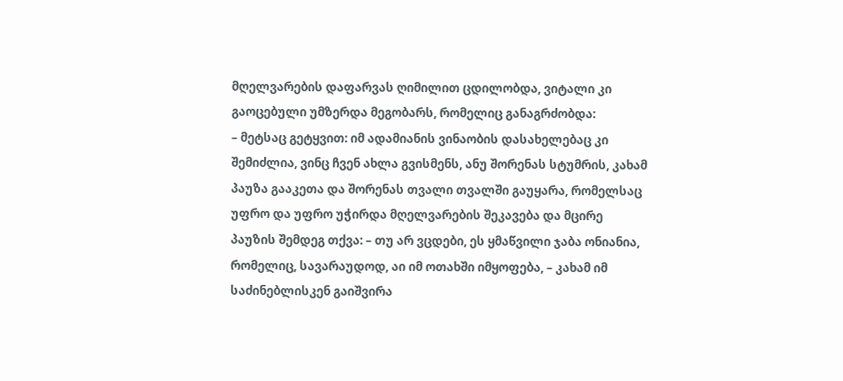მღელვარების დაფარვას ღიმილით ცდილობდა, ვიტალი კი გაოცებული უმზერდა მეგობარს, რომელიც განაგრძობდა:
– მეტსაც გეტყვით: იმ ადამიანის ვინაობის დასახელებაც კი შემიძლია, ვინც ჩვენ ახლა გვისმენს, ანუ შორენას სტუმრის, კახამ პაუზა გააკეთა და შორენას თვალი თვალში გაუყარა, რომელსაც უფრო და უფრო უჭირდა მღელვარების შეკავება და მცირე პაუზის შემდეგ თქვა: – თუ არ ვცდები, ეს ყმაწვილი ჯაბა ონიანია, რომელიც, სავარაუდოდ, აი იმ ოთახში იმყოფება, – კახამ იმ საძინებლისკენ გაიშვირა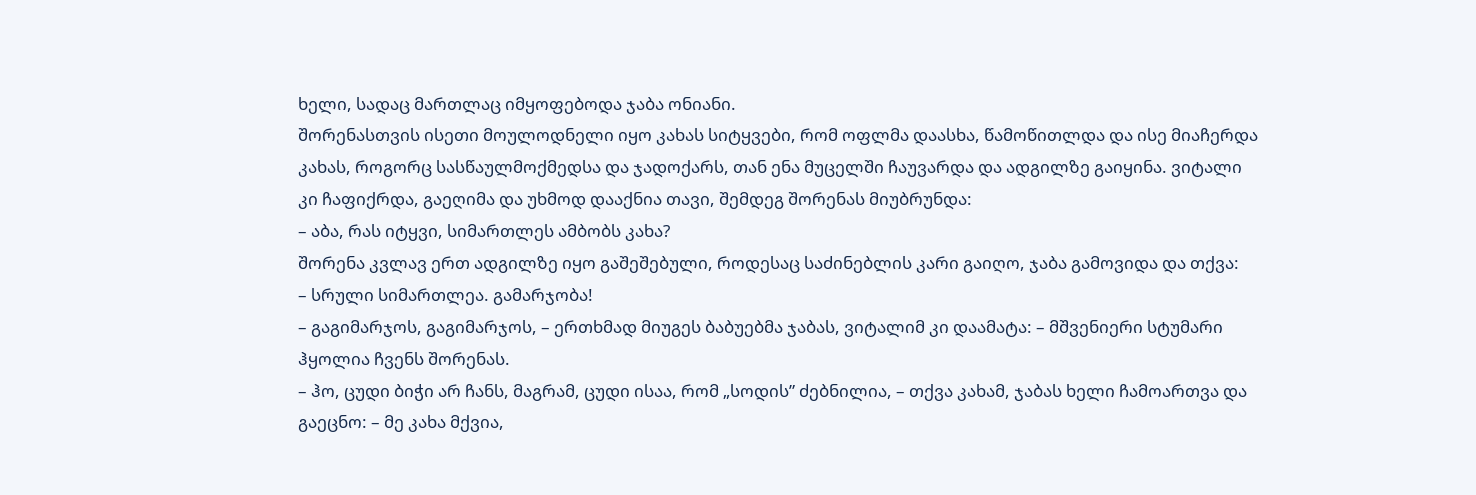ხელი, სადაც მართლაც იმყოფებოდა ჯაბა ონიანი.
შორენასთვის ისეთი მოულოდნელი იყო კახას სიტყვები, რომ ოფლმა დაასხა, წამოწითლდა და ისე მიაჩერდა კახას, როგორც სასწაულმოქმედსა და ჯადოქარს, თან ენა მუცელში ჩაუვარდა და ადგილზე გაიყინა. ვიტალი კი ჩაფიქრდა, გაეღიმა და უხმოდ დააქნია თავი, შემდეგ შორენას მიუბრუნდა:
– აბა, რას იტყვი, სიმართლეს ამბობს კახა?
შორენა კვლავ ერთ ადგილზე იყო გაშეშებული, როდესაც საძინებლის კარი გაიღო, ჯაბა გამოვიდა და თქვა:
– სრული სიმართლეა. გამარჯობა!
– გაგიმარჯოს, გაგიმარჯოს, – ერთხმად მიუგეს ბაბუებმა ჯაბას, ვიტალიმ კი დაამატა: – მშვენიერი სტუმარი ჰყოლია ჩვენს შორენას.
– ჰო, ცუდი ბიჭი არ ჩანს, მაგრამ, ცუდი ისაა, რომ „სოდის” ძებნილია, – თქვა კახამ, ჯაბას ხელი ჩამოართვა და გაეცნო: – მე კახა მქვია,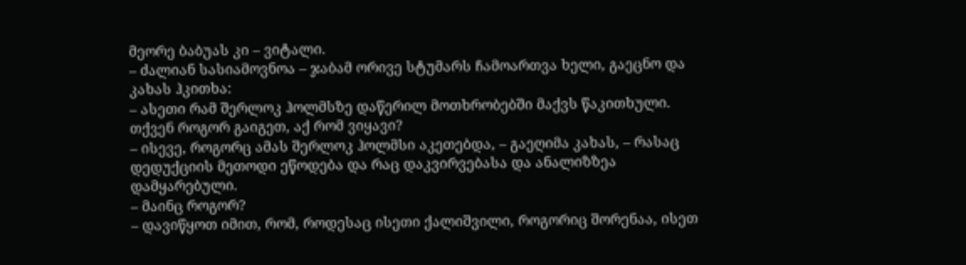მეორე ბაბუას კი – ვიტალი.
– ძალიან სასიამოვნოა – ჯაბამ ორივე სტუმარს ჩამოართვა ხელი, გაეცნო და კახას ჰკითხა:
– ასეთი რამ შერლოკ ჰოლმსზე დაწერილ მოთხრობებში მაქვს წაკითხული. თქვენ როგორ გაიგეთ, აქ რომ ვიყავი?
– ისევე, როგორც ამას შერლოკ ჰოლმსი აკეთებდა, – გაეღიმა კახას, – რასაც დედუქციის მეთოდი ეწოდება და რაც დაკვირვებასა და ანალიზზეა დამყარებული.
– მაინც როგორ?
– დავიწყოთ იმით, რომ, როდესაც ისეთი ქალიშვილი, როგორიც შორენაა, ისეთ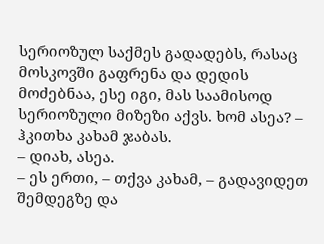სერიოზულ საქმეს გადადებს, რასაც მოსკოვში გაფრენა და დედის მოძებნაა, ესე იგი, მას საამისოდ სერიოზული მიზეზი აქვს. ხომ ასეა? – ჰკითხა კახამ ჯაბას.
– დიახ, ასეა.
– ეს ერთი, – თქვა კახამ, – გადავიდეთ შემდეგზე და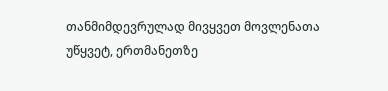თანმიმდევრულად მივყვეთ მოვლენათა უწყვეტ, ერთმანეთზე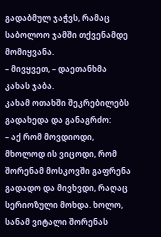გადაბმულ ჯაჭვს, რამაც საბოლოო ჯამში თქვენამდე მომიყვანა.
– მივყვეთ, – დაეთანხმა კახას ჯაბა.
კახამ ოთახში შეკრებილებს გადახედა და განაგრძო:
– აქ რომ მოვდიოდი, მხოლოდ ის ვიცოდი, რომ შორენამ მოსკოვში გაფრენა გადადო და მივხვდი, რაღაც სერიოზული მოხდა. ხოლო, სანამ ვიტალი შორენას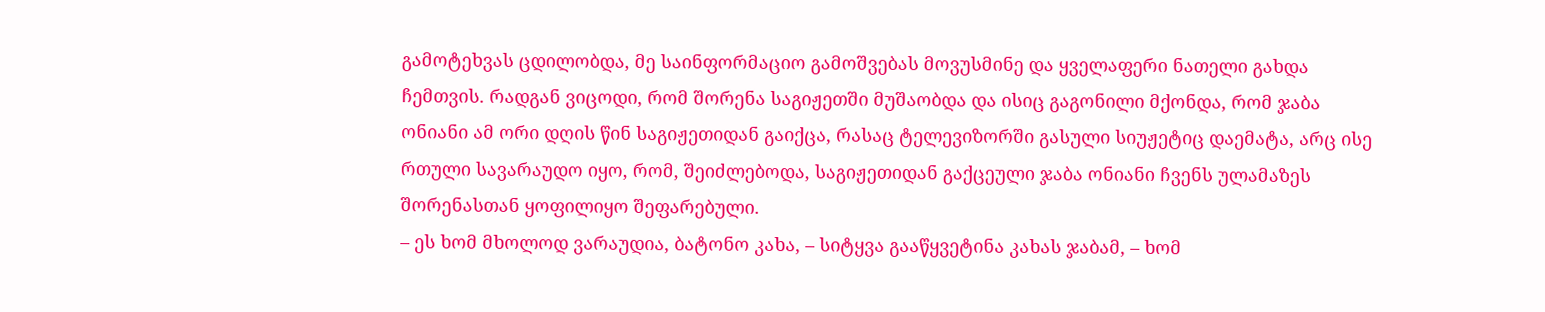გამოტეხვას ცდილობდა, მე საინფორმაციო გამოშვებას მოვუსმინე და ყველაფერი ნათელი გახდა ჩემთვის. რადგან ვიცოდი, რომ შორენა საგიჟეთში მუშაობდა და ისიც გაგონილი მქონდა, რომ ჯაბა ონიანი ამ ორი დღის წინ საგიჟეთიდან გაიქცა, რასაც ტელევიზორში გასული სიუჟეტიც დაემატა, არც ისე რთული სავარაუდო იყო, რომ, შეიძლებოდა, საგიჟეთიდან გაქცეული ჯაბა ონიანი ჩვენს ულამაზეს შორენასთან ყოფილიყო შეფარებული.
– ეს ხომ მხოლოდ ვარაუდია, ბატონო კახა, – სიტყვა გააწყვეტინა კახას ჯაბამ, – ხომ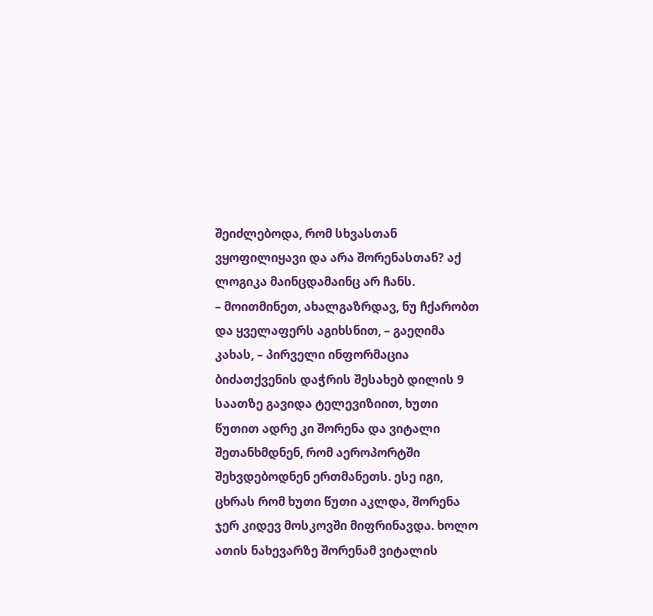შეიძლებოდა, რომ სხვასთან ვყოფილიყავი და არა შორენასთან? აქ ლოგიკა მაინცდამაინც არ ჩანს.
– მოითმინეთ, ახალგაზრდავ, ნუ ჩქარობთ და ყველაფერს აგიხსნით, – გაეღიმა კახას, – პირველი ინფორმაცია ბიძათქვენის დაჭრის შესახებ დილის 9 საათზე გავიდა ტელევიზიით, ხუთი წუთით ადრე კი შორენა და ვიტალი შეთანხმდნენ, რომ აეროპორტში შეხვდებოდნენ ერთმანეთს. ესე იგი, ცხრას რომ ხუთი წუთი აკლდა, შორენა ჯერ კიდევ მოსკოვში მიფრინავდა. ხოლო ათის ნახევარზე შორენამ ვიტალის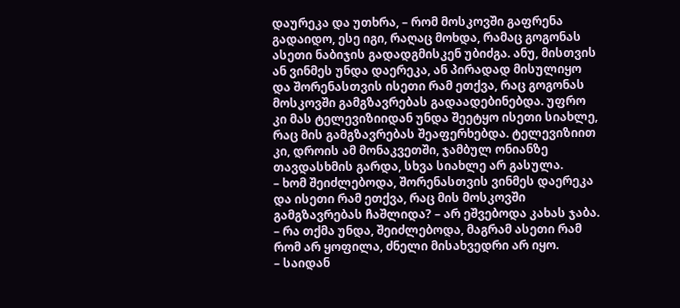დაურეკა და უთხრა, – რომ მოსკოვში გაფრენა გადაიდო, ესე იგი, რაღაც მოხდა, რამაც გოგონას ასეთი ნაბიჯის გადადგმისკენ უბიძგა. ანუ, მისთვის ან ვინმეს უნდა დაერეკა, ან პირადად მისულიყო და შორენასთვის ისეთი რამ ეთქვა, რაც გოგონას მოსკოვში გამგზავრებას გადაადებინებდა. უფრო კი მას ტელევიზიიდან უნდა შეეტყო ისეთი სიახლე, რაც მის გამგზავრებას შეაფერხებდა. ტელევიზიით კი, დროის ამ მონაკვეთში, ჯამბულ ონიანზე თავდასხმის გარდა, სხვა სიახლე არ გასულა.
– ხომ შეიძლებოდა, შორენასთვის ვინმეს დაერეკა და ისეთი რამ ეთქვა, რაც მის მოსკოვში გამგზავრებას ჩაშლიდა? – არ ეშვებოდა კახას ჯაბა.
– რა თქმა უნდა, შეიძლებოდა, მაგრამ ასეთი რამ რომ არ ყოფილა, ძნელი მისახვედრი არ იყო.
– საიდან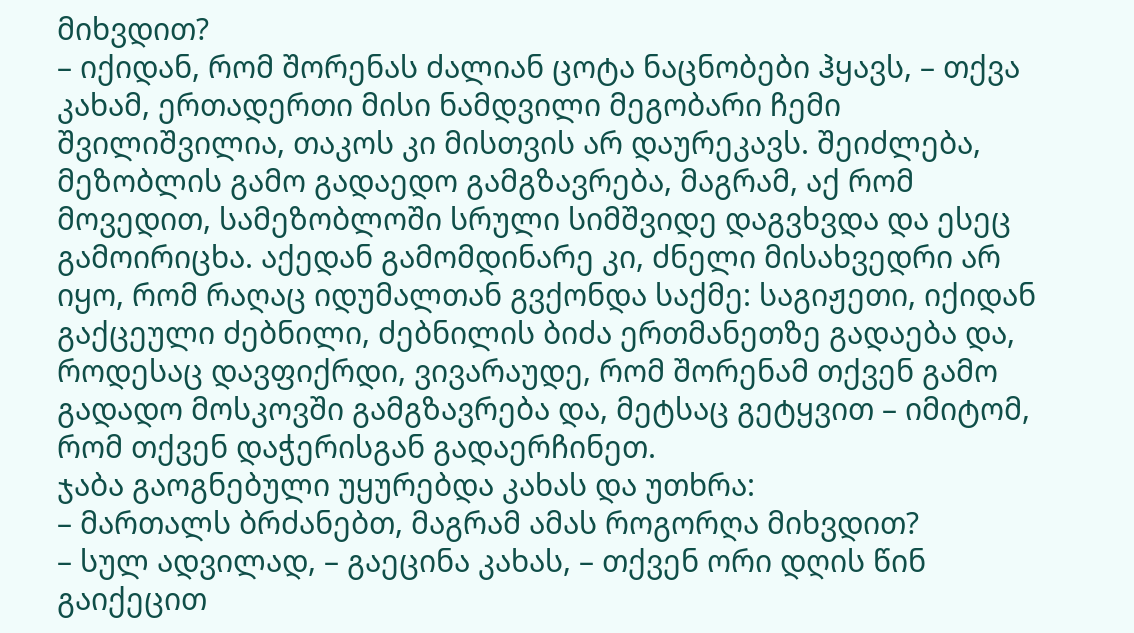მიხვდით?
– იქიდან, რომ შორენას ძალიან ცოტა ნაცნობები ჰყავს, – თქვა კახამ, ერთადერთი მისი ნამდვილი მეგობარი ჩემი შვილიშვილია, თაკოს კი მისთვის არ დაურეკავს. შეიძლება, მეზობლის გამო გადაედო გამგზავრება, მაგრამ, აქ რომ მოვედით, სამეზობლოში სრული სიმშვიდე დაგვხვდა და ესეც გამოირიცხა. აქედან გამომდინარე კი, ძნელი მისახვედრი არ იყო, რომ რაღაც იდუმალთან გვქონდა საქმე: საგიჟეთი, იქიდან გაქცეული ძებნილი, ძებნილის ბიძა ერთმანეთზე გადაება და, როდესაც დავფიქრდი, ვივარაუდე, რომ შორენამ თქვენ გამო გადადო მოსკოვში გამგზავრება და, მეტსაც გეტყვით – იმიტომ, რომ თქვენ დაჭერისგან გადაერჩინეთ.
ჯაბა გაოგნებული უყურებდა კახას და უთხრა:
– მართალს ბრძანებთ, მაგრამ ამას როგორღა მიხვდით?
– სულ ადვილად, – გაეცინა კახას, – თქვენ ორი დღის წინ გაიქეცით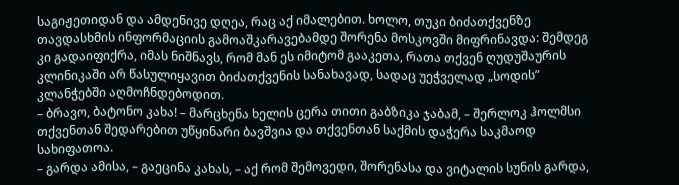საგიჟეთიდან და ამდენივე დღეა, რაც აქ იმალებით. ხოლო, თუკი ბიძათქვენზე თავდასხმის ინფორმაციის გამოაშკარავებამდე შორენა მოსკოვში მიფრინავდა: შემდეგ კი გადაიფიქრა, იმას ნიშნავს, რომ მან ეს იმიტომ გააკეთა, რათა თქვენ ღუდუშაურის კლინიკაში არ წასულიყავით ბიძათქვენის სანახავად, სადაც უეჭველად „სოდის” კლანჭებში აღმოჩნდებოდით.
– ბრავო, ბატონო კახა! – მარცხენა ხელის ცერა თითი გაბზიკა ჯაბამ, – შერლოკ ჰოლმსი თქვენთან შედარებით უწყინარი ბავშვია და თქვენთან საქმის დაჭერა საკმაოდ სახიფათოა.
– გარდა ამისა, – გაეცინა კახას, – აქ რომ შემოვედი, შორენასა და ვიტალის სუნის გარდა,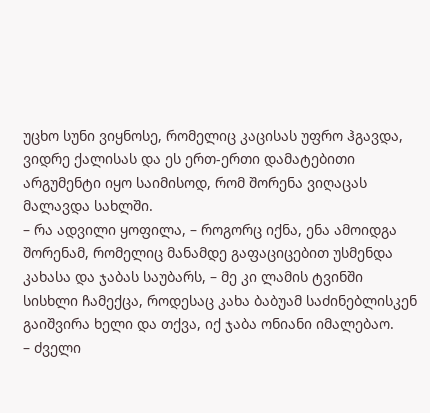უცხო სუნი ვიყნოსე, რომელიც კაცისას უფრო ჰგავდა, ვიდრე ქალისას და ეს ერთ-ერთი დამატებითი არგუმენტი იყო საიმისოდ, რომ შორენა ვიღაცას მალავდა სახლში.
– რა ადვილი ყოფილა, – როგორც იქნა, ენა ამოიდგა შორენამ, რომელიც მანამდე გაფაციცებით უსმენდა კახასა და ჯაბას საუბარს, – მე კი ლამის ტვინში სისხლი ჩამექცა, როდესაც კახა ბაბუამ საძინებლისკენ გაიშვირა ხელი და თქვა, იქ ჯაბა ონიანი იმალებაო.
– ძველი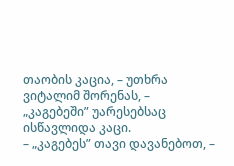თაობის კაცია, – უთხრა ვიტალიმ შორენას, – „კაგებეში” უარესებსაც ისწავლიდა კაცი.
– „კაგებეს” თავი დავანებოთ, –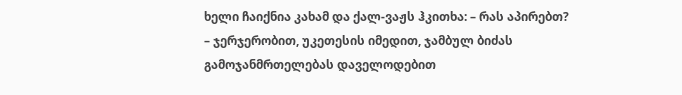ხელი ჩაიქნია კახამ და ქალ-ვაჟს ჰკითხა: – რას აპირებთ?
– ჯერჯერობით, უკეთესის იმედით, ჯამბულ ბიძას გამოჯანმრთელებას დაველოდებით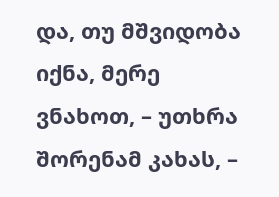და, თუ მშვიდობა იქნა, მერე ვნახოთ, – უთხრა შორენამ კახას, –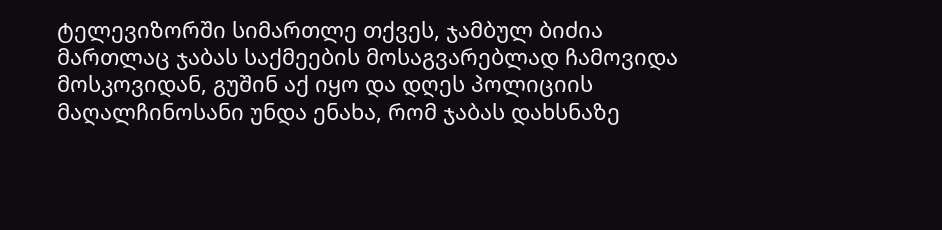ტელევიზორში სიმართლე თქვეს, ჯამბულ ბიძია მართლაც ჯაბას საქმეების მოსაგვარებლად ჩამოვიდა მოსკოვიდან, გუშინ აქ იყო და დღეს პოლიციის მაღალჩინოსანი უნდა ენახა, რომ ჯაბას დახსნაზე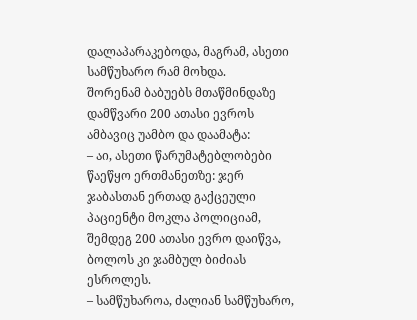დალაპარაკებოდა, მაგრამ, ასეთი სამწუხარო რამ მოხდა.
შორენამ ბაბუებს მთაწმინდაზე დამწვარი 200 ათასი ევროს ამბავიც უამბო და დაამატა:
– აი, ასეთი წარუმატებლობები წაეწყო ერთმანეთზე: ჯერ ჯაბასთან ერთად გაქცეული პაციენტი მოკლა პოლიციამ, შემდეგ 200 ათასი ევრო დაიწვა, ბოლოს კი ჯამბულ ბიძიას ესროლეს.
– სამწუხაროა, ძალიან სამწუხარო,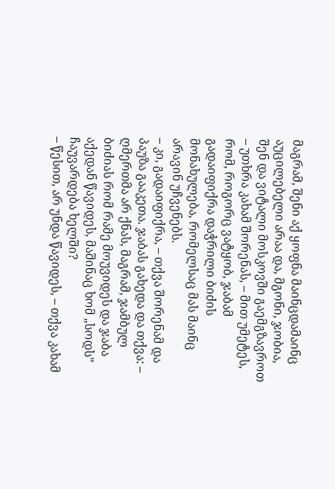მაგრამ, შენი აქ ყოფნა მაინცდამაინც აუცილებელი არაა და, მგონი, ჯობია, შენ და ვიტალი მოსკოვში გაემგზავროთ – უთხრა კახამ შორენას, – მით უმეტეს, რომ, როგორც ვატყობ, ჯაბამ გადაიფიქრა დაჭრილი ბიძის მონახულება, რომელსაც მას მაინც არავინ უჩვენებს.
– კი, გადაიფიქრა, – თქვა შორენამ და პაუზა გააკეთა. ჯაბას გახედა და თქვა: – ღმერთმა არ ქნას, მაგრამ, ჯამბულ ბიძიას რომ რამე მოუვიდეს და ჯაბა აქედან წავიდეს, მაშინაც ხომ „სოდს” ჩაუვარდება ხელში?
– წესით, არ უნდა წავიდეს, – თქვა კახამ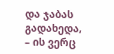და ჯაბას გადახედა, – ის ვერც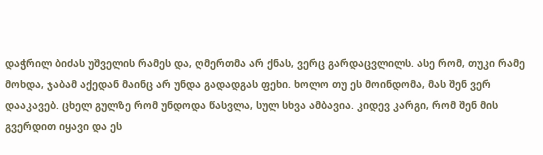დაჭრილ ბიძას უშველის რამეს და, ღმერთმა არ ქნას, ვერც გარდაცვლილს. ასე რომ, თუკი რამე მოხდა, ჯაბამ აქედან მაინც არ უნდა გადადგას ფეხი. ხოლო თუ ეს მოინდომა, მას შენ ვერ დააკავებ. ცხელ გულზე რომ უნდოდა წასვლა, სულ სხვა ამბავია. კიდევ კარგი, რომ შენ მის გვერდით იყავი და ეს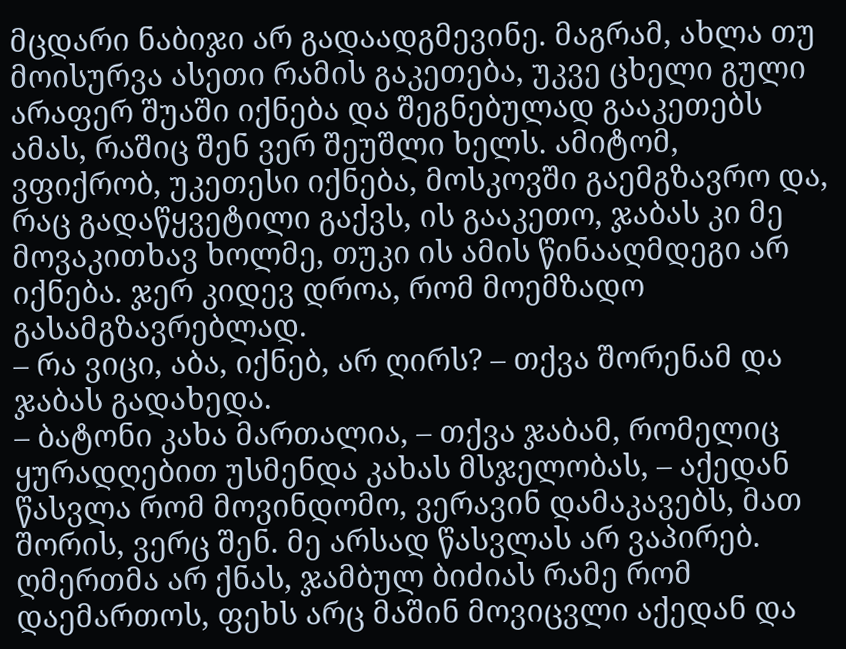მცდარი ნაბიჯი არ გადაადგმევინე. მაგრამ, ახლა თუ მოისურვა ასეთი რამის გაკეთება, უკვე ცხელი გული არაფერ შუაში იქნება და შეგნებულად გააკეთებს ამას, რაშიც შენ ვერ შეუშლი ხელს. ამიტომ, ვფიქრობ, უკეთესი იქნება, მოსკოვში გაემგზავრო და, რაც გადაწყვეტილი გაქვს, ის გააკეთო, ჯაბას კი მე მოვაკითხავ ხოლმე, თუკი ის ამის წინააღმდეგი არ იქნება. ჯერ კიდევ დროა, რომ მოემზადო გასამგზავრებლად.
– რა ვიცი, აბა, იქნებ, არ ღირს? – თქვა შორენამ და ჯაბას გადახედა.
– ბატონი კახა მართალია, – თქვა ჯაბამ, რომელიც ყურადღებით უსმენდა კახას მსჯელობას, – აქედან წასვლა რომ მოვინდომო, ვერავინ დამაკავებს, მათ შორის, ვერც შენ. მე არსად წასვლას არ ვაპირებ.
ღმერთმა არ ქნას, ჯამბულ ბიძიას რამე რომ დაემართოს, ფეხს არც მაშინ მოვიცვლი აქედან და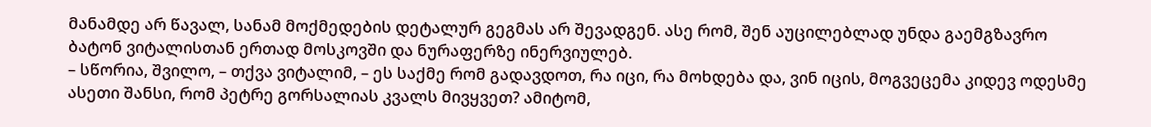მანამდე არ წავალ, სანამ მოქმედების დეტალურ გეგმას არ შევადგენ. ასე რომ, შენ აუცილებლად უნდა გაემგზავრო ბატონ ვიტალისთან ერთად მოსკოვში და ნურაფერზე ინერვიულებ.
– სწორია, შვილო, – თქვა ვიტალიმ, – ეს საქმე რომ გადავდოთ, რა იცი, რა მოხდება და, ვინ იცის, მოგვეცემა კიდევ ოდესმე ასეთი შანსი, რომ პეტრე გორსალიას კვალს მივყვეთ? ამიტომ,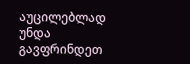აუცილებლად უნდა გავფრინდეთ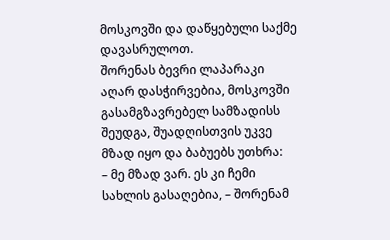მოსკოვში და დაწყებული საქმე დავასრულოთ.
შორენას ბევრი ლაპარაკი აღარ დასჭირვებია, მოსკოვში გასამგზავრებელ სამზადისს შეუდგა, შუადღისთვის უკვე მზად იყო და ბაბუებს უთხრა:
– მე მზად ვარ. ეს კი ჩემი სახლის გასაღებია, – შორენამ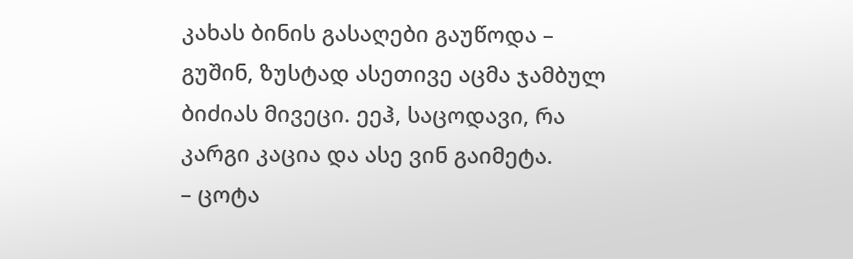კახას ბინის გასაღები გაუწოდა – გუშინ, ზუსტად ასეთივე აცმა ჯამბულ ბიძიას მივეცი. ეეჰ, საცოდავი, რა კარგი კაცია და ასე ვინ გაიმეტა.
– ცოტა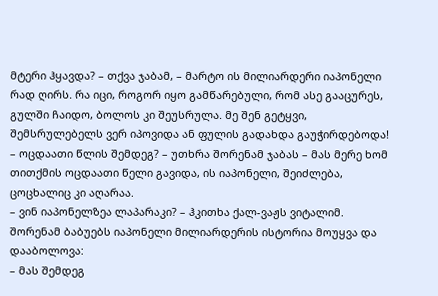მტერი ჰყავდა? – თქვა ჯაბამ, – მარტო ის მილიარდერი იაპონელი რად ღირს. რა იცი, როგორ იყო გამწარებული, რომ ასე გააცურეს, გულში ჩაიდო, ბოლოს კი შეუსრულა. მე შენ გეტყვი, შემსრულებელს ვერ იპოვიდა ან ფულის გადახდა გაუჭირდებოდა!
– ოცდაათი წლის შემდეგ? – უთხრა შორენამ ჯაბას – მას მერე ხომ თითქმის ოცდაათი წელი გავიდა, ის იაპონელი, შეიძლება, ცოცხალიც კი აღარაა.
– ვინ იაპონელზეა ლაპარაკი? – ჰკითხა ქალ-ვაჟს ვიტალიმ.
შორენამ ბაბუებს იაპონელი მილიარდერის ისტორია მოუყვა და დააბოლოვა:
– მას შემდეგ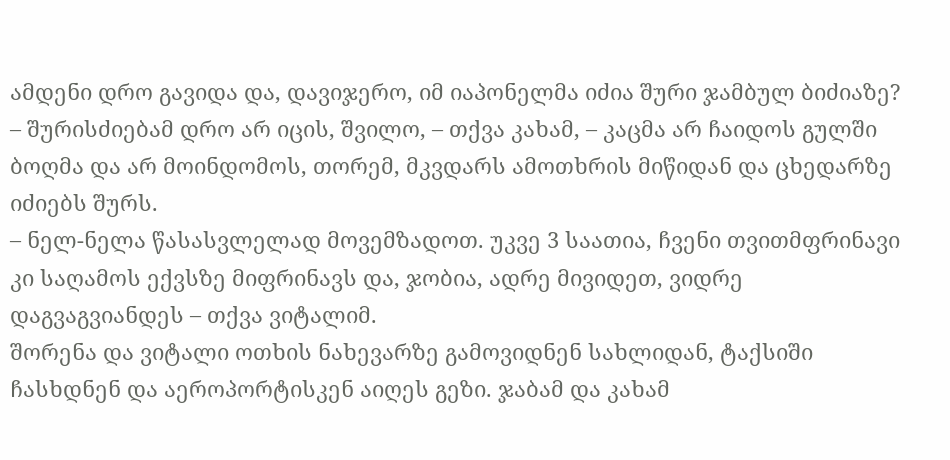ამდენი დრო გავიდა და, დავიჯერო, იმ იაპონელმა იძია შური ჯამბულ ბიძიაზე?
– შურისძიებამ დრო არ იცის, შვილო, – თქვა კახამ, – კაცმა არ ჩაიდოს გულში ბოღმა და არ მოინდომოს, თორემ, მკვდარს ამოთხრის მიწიდან და ცხედარზე იძიებს შურს.
– ნელ-ნელა წასასვლელად მოვემზადოთ. უკვე 3 საათია, ჩვენი თვითმფრინავი კი საღამოს ექვსზე მიფრინავს და, ჯობია, ადრე მივიდეთ, ვიდრე დაგვაგვიანდეს – თქვა ვიტალიმ.
შორენა და ვიტალი ოთხის ნახევარზე გამოვიდნენ სახლიდან, ტაქსიში ჩასხდნენ და აეროპორტისკენ აიღეს გეზი. ჯაბამ და კახამ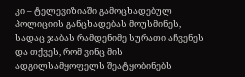კი – ტელევიზიაში გამოცხადებულ პოლიციის განცხადებას მოუსმინეს, სადაც ჯაბას რამდენიმე სურათი აჩვენეს და თქვეს, რომ ვინც მის ადგილსამყოფელს შეატყობინებს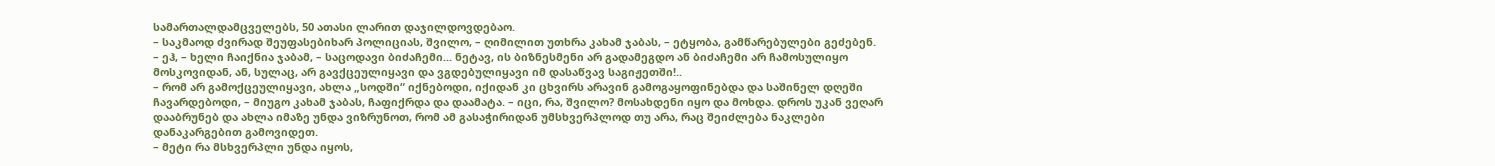სამართალდამცველებს, 50 ათასი ლარით დაჯილდოვდებაო.
– საკმაოდ ძვირად შეუფასებიხარ პოლიციას, შვილო, – ღიმილით უთხრა კახამ ჯაბას, – ეტყობა, გამწარებულები გეძებენ.
– ეჰ, – ხელი ჩაიქნია ჯაბამ, – საცოდავი ბიძაჩემი... ნეტავ, ის ბიზნესმენი არ გადამეგდო ან ბიძაჩემი არ ჩამოსულიყო მოსკოვიდან, ან, სულაც, არ გავქცეულიყავი და ვგდებულიყავი იმ დასაწვავ საგიჟეთში!..
– რომ არ გამოქცეულიყავი, ახლა „სოდში“ იქნებოდი, იქიდან კი ცხვირს არავინ გამოგაყოფინებდა და საშინელ დღეში ჩავარდებოდი, – მიუგო კახამ ჯაბას, ჩაფიქრდა და დაამატა. – იცი, რა, შვილო? მოსახდენი იყო და მოხდა. დროს უკან ვეღარ დააბრუნებ და ახლა იმაზე უნდა ვიზრუნოთ, რომ ამ გასაჭირიდან უმსხვერპლოდ თუ არა, რაც შეიძლება ნაკლები დანაკარგებით გამოვიდეთ.
– მეტი რა მსხვერპლი უნდა იყოს,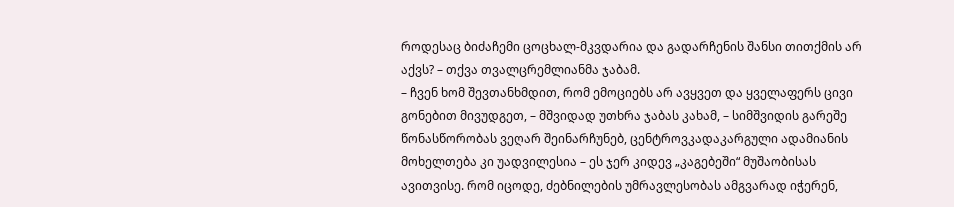როდესაც ბიძაჩემი ცოცხალ-მკვდარია და გადარჩენის შანსი თითქმის არ აქვს? – თქვა თვალცრემლიანმა ჯაბამ.
– ჩვენ ხომ შევთანხმდით, რომ ემოციებს არ ავყვეთ და ყველაფერს ცივი გონებით მივუდგეთ, – მშვიდად უთხრა ჯაბას კახამ, – სიმშვიდის გარეშე წონასწორობას ვეღარ შეინარჩუნებ, ცენტროვკადაკარგული ადამიანის მოხელთება კი უადვილესია – ეს ჯერ კიდევ „კაგებეში“ მუშაობისას ავითვისე. რომ იცოდე, ძებნილების უმრავლესობას ამგვარად იჭერენ,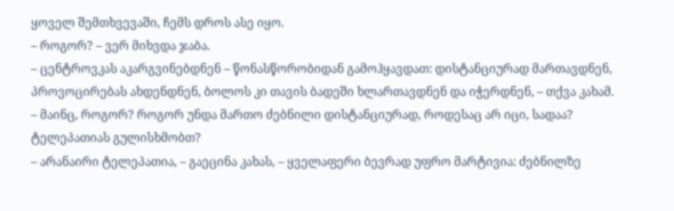ყოველ შემთხვევაში, ჩემს დროს ასე იყო.
– როგორ? – ვერ მიხვდა ჯაბა.
– ცენტროვკას აკარგვინებდნენ – წონასწორობიდან გამოჰყავდათ: დისტანციურად მართავდნენ, პროვოცირებას ახდენდნენ, ბოლოს კი თავის ბადეში ხლართავდნენ და იჭერდნენ, – თქვა კახამ.
– მაინც, როგორ? როგორ უნდა მართო ძებნილი დისტანციურად, როდესაც არ იცი, სადაა? ტელეპათიას გულისხმობთ?
– არანაირი ტელეპათია, – გაეცინა კახას, – ყველაფერი ბევრად უფრო მარტივია: ძებნილზე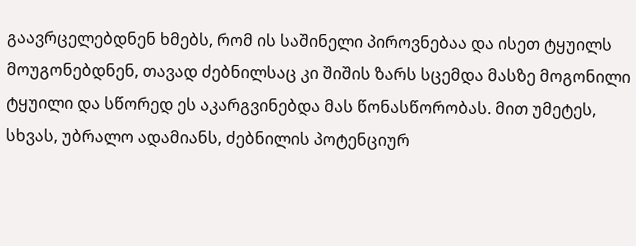გაავრცელებდნენ ხმებს, რომ ის საშინელი პიროვნებაა და ისეთ ტყუილს მოუგონებდნენ, თავად ძებნილსაც კი შიშის ზარს სცემდა მასზე მოგონილი ტყუილი და სწორედ ეს აკარგვინებდა მას წონასწორობას. მით უმეტეს, სხვას, უბრალო ადამიანს, ძებნილის პოტენციურ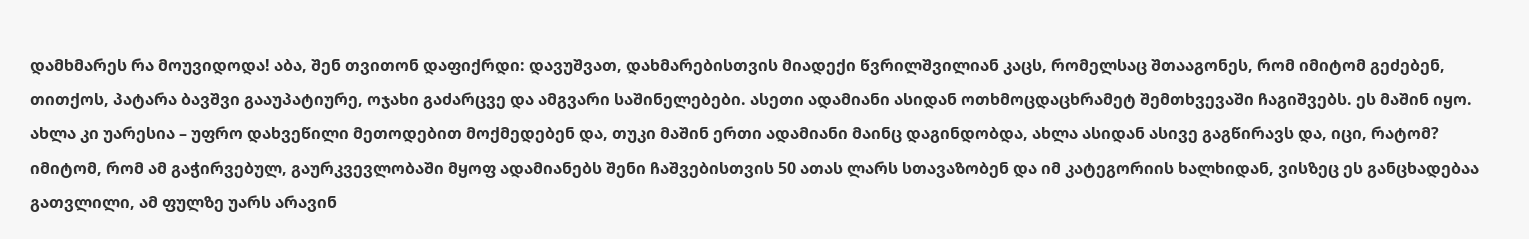დამხმარეს რა მოუვიდოდა! აბა, შენ თვითონ დაფიქრდი: დავუშვათ, დახმარებისთვის მიადექი წვრილშვილიან კაცს, რომელსაც შთააგონეს, რომ იმიტომ გეძებენ, თითქოს, პატარა ბავშვი გააუპატიურე, ოჯახი გაძარცვე და ამგვარი საშინელებები. ასეთი ადამიანი ასიდან ოთხმოცდაცხრამეტ შემთხვევაში ჩაგიშვებს. ეს მაშინ იყო. ახლა კი უარესია – უფრო დახვეწილი მეთოდებით მოქმედებენ და, თუკი მაშინ ერთი ადამიანი მაინც დაგინდობდა, ახლა ასიდან ასივე გაგწირავს და, იცი, რატომ? იმიტომ, რომ ამ გაჭირვებულ, გაურკვევლობაში მყოფ ადამიანებს შენი ჩაშვებისთვის 50 ათას ლარს სთავაზობენ და იმ კატეგორიის ხალხიდან, ვისზეც ეს განცხადებაა გათვლილი, ამ ფულზე უარს არავინ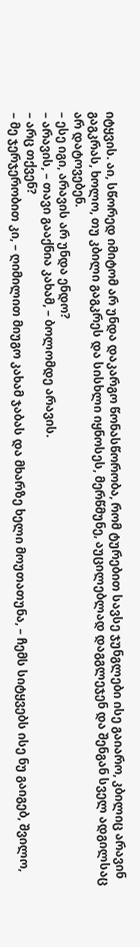იტყვის. აი, სწორედ იმიტომ არ უნდა დაკარგო წონასწორობა, რომ ტურებით სავსე ჯუნგლები ისე გაიარო, კბილიც არავინ გაგკრას, ხოლო, თუ კბილი გაგკრეს და სისხლი იყნოსეს, მერწმუნე, აუცილებლად დაგგლეჯენ და შენგან სველ ადგილსაც არ დატოვებენ.
– ესე იგი, არავის არ უნდა ენდო?
– არავის, – თავი გააქნია კახამ, – ბოლომდე არავის.
– არც თქვენ?
– მე ჯერჯერობით კი, – ღიმილით მიუგო კახამ ჯაბას და მხარზე ხელი მოუთათუნა, – ჩემს სიტყვებს ისე ნუ გაიგებ, შვილო,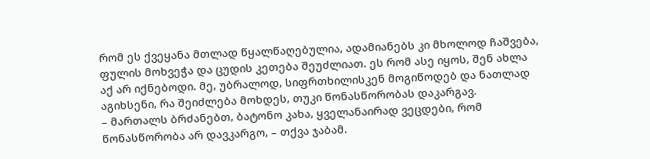რომ ეს ქვეყანა მთლად წყალწაღებულია, ადამიანებს კი მხოლოდ ჩაშვება, ფულის მოხვეჭა და ცუდის კეთება შეუძლიათ. ეს რომ ასე იყოს, შენ ახლა აქ არ იქნებოდი. მე, უბრალოდ, სიფრთხილისკენ მოგიწოდებ და ნათლად აგიხსენი, რა შეიძლება მოხდეს, თუკი წონასწორობას დაკარგავ.
– მართალს ბრძანებთ, ბატონო კახა, ყველანაირად ვეცდები, რომ წონასწორობა არ დავკარგო, – თქვა ჯაბამ.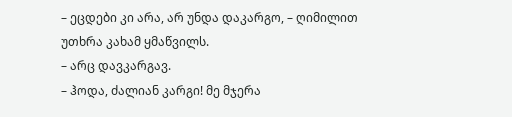– ეცდები კი არა, არ უნდა დაკარგო, – ღიმილით უთხრა კახამ ყმაწვილს.
– არც დავკარგავ.
– ჰოდა, ძალიან კარგი! მე მჯერა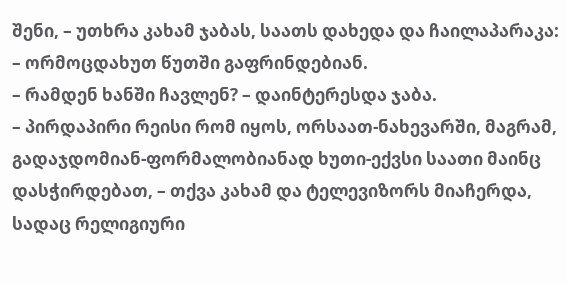შენი, – უთხრა კახამ ჯაბას, საათს დახედა და ჩაილაპარაკა: – ორმოცდახუთ წუთში გაფრინდებიან.
– რამდენ ხანში ჩავლენ? – დაინტერესდა ჯაბა.
– პირდაპირი რეისი რომ იყოს, ორსაათ-ნახევარში, მაგრამ, გადაჯდომიან-ფორმალობიანად ხუთი-ექვსი საათი მაინც დასჭირდებათ, – თქვა კახამ და ტელევიზორს მიაჩერდა, სადაც რელიგიური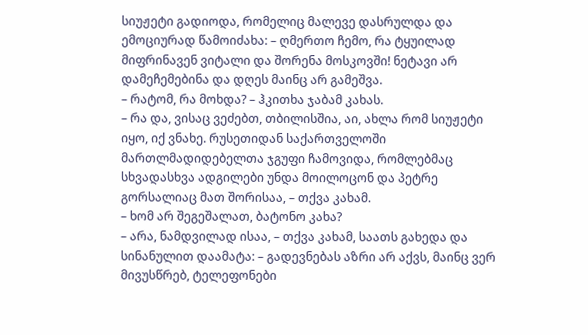სიუჟეტი გადიოდა, რომელიც მალევე დასრულდა და ემოციურად წამოიძახა: – ღმერთო ჩემო, რა ტყუილად მიფრინავენ ვიტალი და შორენა მოსკოვში! ნეტავი არ დამეჩემებინა და დღეს მაინც არ გამეშვა.
– რატომ, რა მოხდა? – ჰკითხა ჯაბამ კახას.
– რა და, ვისაც ვეძებთ, თბილისშია, აი, ახლა რომ სიუჟეტი იყო, იქ ვნახე. რუსეთიდან საქართველოში მართლმადიდებელთა ჯგუფი ჩამოვიდა, რომლებმაც სხვადასხვა ადგილები უნდა მოილოცონ და პეტრე გორსალიაც მათ შორისაა, – თქვა კახამ.
– ხომ არ შეგეშალათ, ბატონო კახა?
– არა, ნამდვილად ისაა, – თქვა კახამ, საათს გახედა და სინანულით დაამატა: – გადევნებას აზრი არ აქვს, მაინც ვერ მივუსწრებ, ტელეფონები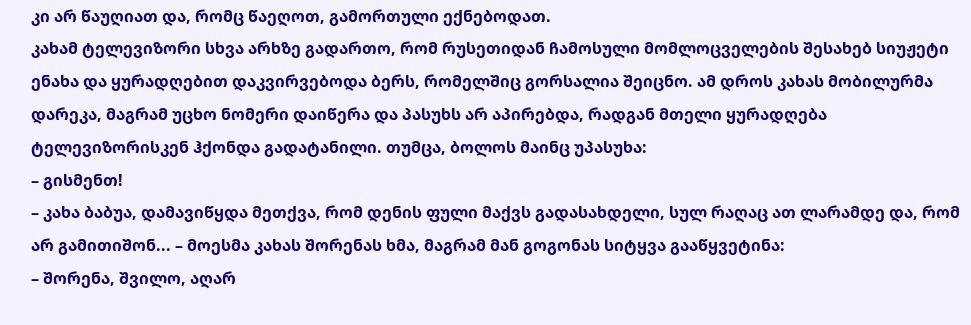კი არ წაუღიათ და, რომც წაეღოთ, გამორთული ექნებოდათ.
კახამ ტელევიზორი სხვა არხზე გადართო, რომ რუსეთიდან ჩამოსული მომლოცველების შესახებ სიუჟეტი ენახა და ყურადღებით დაკვირვებოდა ბერს, რომელშიც გორსალია შეიცნო. ამ დროს კახას მობილურმა დარეკა, მაგრამ უცხო ნომერი დაიწერა და პასუხს არ აპირებდა, რადგან მთელი ყურადღება ტელევიზორისკენ ჰქონდა გადატანილი. თუმცა, ბოლოს მაინც უპასუხა:
– გისმენთ!
– კახა ბაბუა, დამავიწყდა მეთქვა, რომ დენის ფული მაქვს გადასახდელი, სულ რაღაც ათ ლარამდე და, რომ არ გამითიშონ... – მოესმა კახას შორენას ხმა, მაგრამ მან გოგონას სიტყვა გააწყვეტინა:
– შორენა, შვილო, აღარ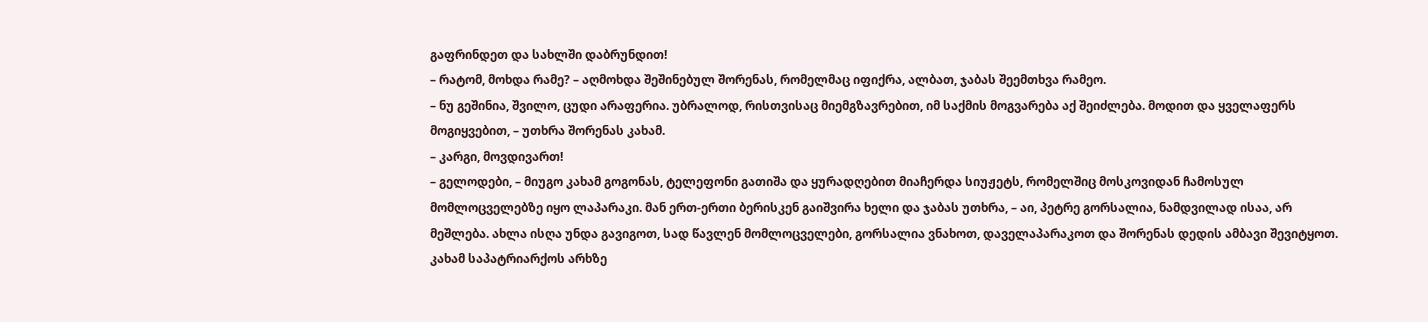გაფრინდეთ და სახლში დაბრუნდით!
– რატომ, მოხდა რამე? – აღმოხდა შეშინებულ შორენას, რომელმაც იფიქრა, ალბათ, ჯაბას შეემთხვა რამეო.
– ნუ გეშინია, შვილო, ცუდი არაფერია. უბრალოდ, რისთვისაც მიემგზავრებით, იმ საქმის მოგვარება აქ შეიძლება. მოდით და ყველაფერს მოგიყვებით, – უთხრა შორენას კახამ.
– კარგი, მოვდივართ!
– გელოდები, – მიუგო კახამ გოგონას, ტელეფონი გათიშა და ყურადღებით მიაჩერდა სიუჟეტს, რომელშიც მოსკოვიდან ჩამოსულ მომლოცველებზე იყო ლაპარაკი. მან ერთ-ერთი ბერისკენ გაიშვირა ხელი და ჯაბას უთხრა, – აი, პეტრე გორსალია, ნამდვილად ისაა, არ მეშლება. ახლა ისღა უნდა გავიგოთ, სად წავლენ მომლოცველები, გორსალია ვნახოთ, დაველაპარაკოთ და შორენას დედის ამბავი შევიტყოთ.
კახამ საპატრიარქოს არხზე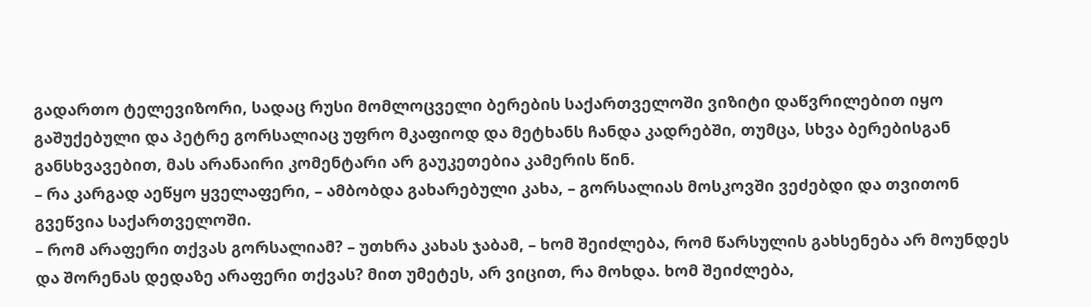გადართო ტელევიზორი, სადაც რუსი მომლოცველი ბერების საქართველოში ვიზიტი დაწვრილებით იყო გაშუქებული და პეტრე გორსალიაც უფრო მკაფიოდ და მეტხანს ჩანდა კადრებში, თუმცა, სხვა ბერებისგან განსხვავებით, მას არანაირი კომენტარი არ გაუკეთებია კამერის წინ.
– რა კარგად აეწყო ყველაფერი, – ამბობდა გახარებული კახა, – გორსალიას მოსკოვში ვეძებდი და თვითონ გვეწვია საქართველოში.
– რომ არაფერი თქვას გორსალიამ? – უთხრა კახას ჯაბამ, – ხომ შეიძლება, რომ წარსულის გახსენება არ მოუნდეს და შორენას დედაზე არაფერი თქვას? მით უმეტეს, არ ვიცით, რა მოხდა. ხომ შეიძლება,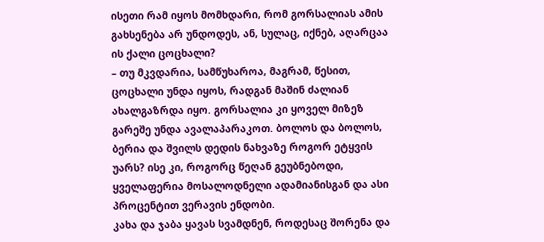ისეთი რამ იყოს მომხდარი, რომ გორსალიას ამის გახსენება არ უნდოდეს, ან, სულაც, იქნებ, აღარცაა ის ქალი ცოცხალი?
– თუ მკვდარია, სამწუხაროა, მაგრამ, წესით, ცოცხალი უნდა იყოს, რადგან მაშინ ძალიან ახალგაზრდა იყო. გორსალია კი ყოველ მიზეზ გარეშე უნდა ავალაპარაკოთ. ბოლოს და ბოლოს, ბერია და შვილს დედის ნახვაზე როგორ ეტყვის უარს? ისე კი, როგორც წეღან გეუბნებოდი, ყველაფერია მოსალოდნელი ადამიანისგან და ასი პროცენტით ვერავის ენდობი.
კახა და ჯაბა ყავას სვამდნენ, როდესაც შორენა და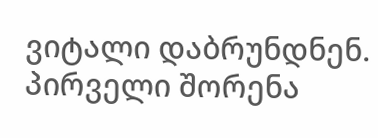ვიტალი დაბრუნდნენ. პირველი შორენა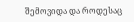შემოვიდა და როდესაც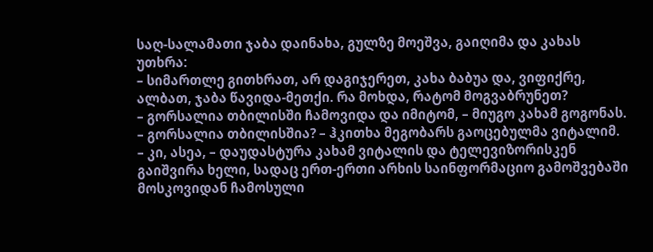საღ-სალამათი ჯაბა დაინახა, გულზე მოეშვა, გაიღიმა და კახას უთხრა:
– სიმართლე გითხრათ, არ დაგიჯერეთ, კახა ბაბუა და, ვიფიქრე, ალბათ, ჯაბა წავიდა-მეთქი. რა მოხდა, რატომ მოგვაბრუნეთ?
– გორსალია თბილისში ჩამოვიდა და იმიტომ, – მიუგო კახამ გოგონას.
– გორსალია თბილისშია? – ჰკითხა მეგობარს გაოცებულმა ვიტალიმ.
– კი, ასეა, – დაუდასტურა კახამ ვიტალის და ტელევიზორისკენ გაიშვირა ხელი, სადაც ერთ-ერთი არხის საინფორმაციო გამოშვებაში მოსკოვიდან ჩამოსული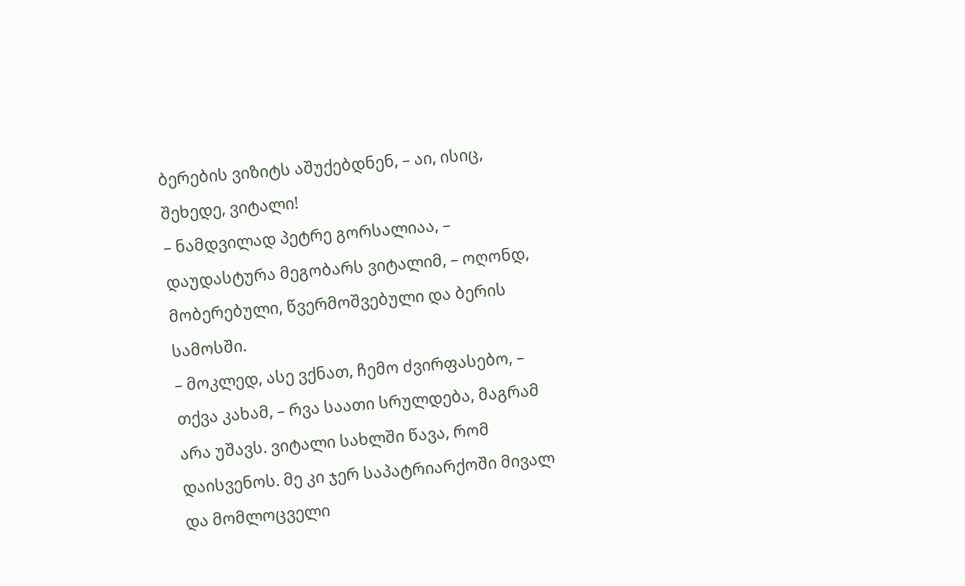ბერების ვიზიტს აშუქებდნენ, – აი, ისიც, შეხედე, ვიტალი!
– ნამდვილად პეტრე გორსალიაა, – დაუდასტურა მეგობარს ვიტალიმ, – ოღონდ, მობერებული, წვერმოშვებული და ბერის სამოსში.
– მოკლედ, ასე ვქნათ, ჩემო ძვირფასებო, – თქვა კახამ, – რვა საათი სრულდება, მაგრამ არა უშავს. ვიტალი სახლში წავა, რომ დაისვენოს. მე კი ჯერ საპატრიარქოში მივალ და მომლოცველი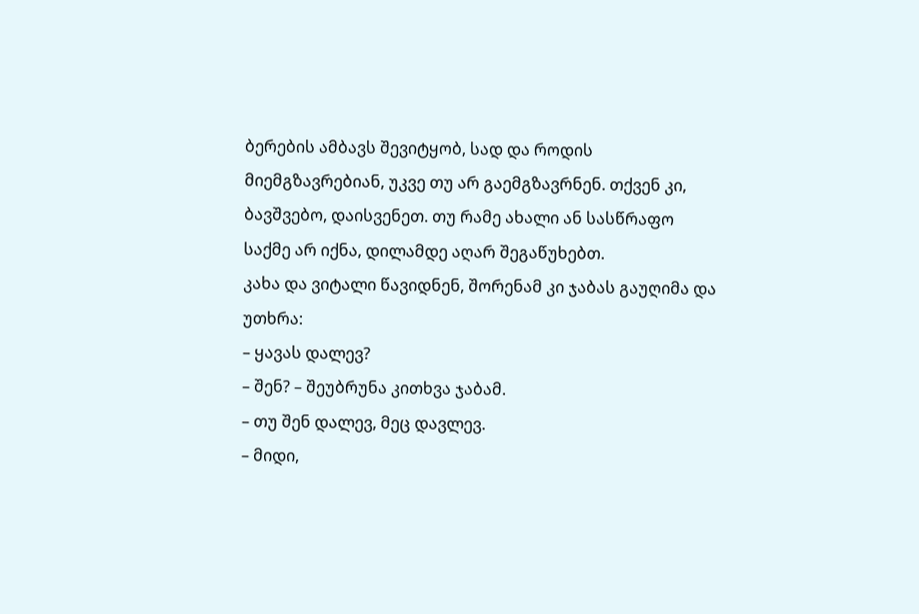ბერების ამბავს შევიტყობ, სად და როდის მიემგზავრებიან, უკვე თუ არ გაემგზავრნენ. თქვენ კი, ბავშვებო, დაისვენეთ. თუ რამე ახალი ან სასწრაფო საქმე არ იქნა, დილამდე აღარ შეგაწუხებთ.
კახა და ვიტალი წავიდნენ, შორენამ კი ჯაბას გაუღიმა და უთხრა:
– ყავას დალევ?
– შენ? – შეუბრუნა კითხვა ჯაბამ.
– თუ შენ დალევ, მეც დავლევ.
– მიდი,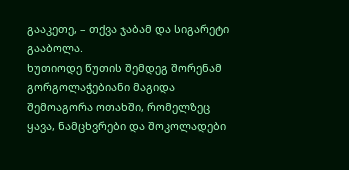გააკეთე, – თქვა ჯაბამ და სიგარეტი გააბოლა.
ხუთიოდე წუთის შემდეგ შორენამ გორგოლაჭებიანი მაგიდა შემოაგორა ოთახში, რომელზეც ყავა, ნამცხვრები და შოკოლადები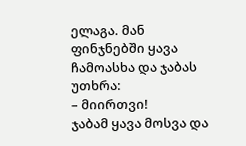ელაგა. მან ფინჯნებში ყავა ჩამოასხა და ჯაბას უთხრა:
– მიირთვი!
ჯაბამ ყავა მოსვა და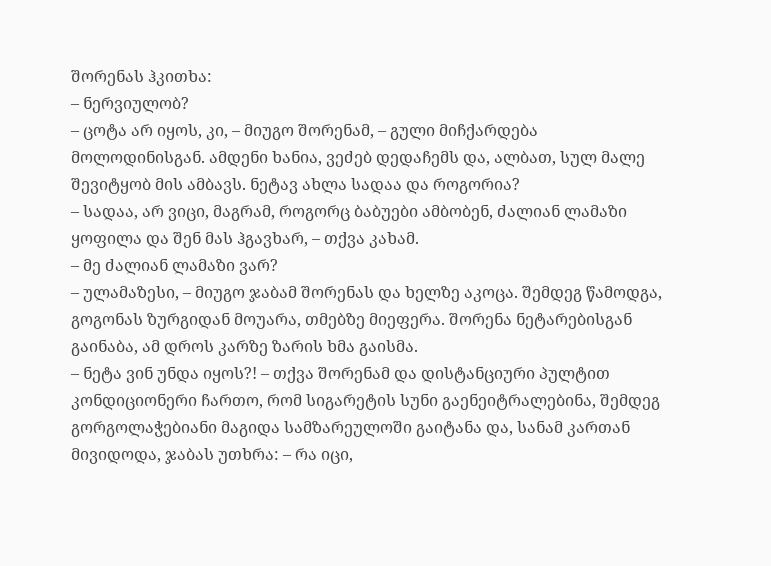შორენას ჰკითხა:
– ნერვიულობ?
– ცოტა არ იყოს, კი, – მიუგო შორენამ, – გული მიჩქარდება მოლოდინისგან. ამდენი ხანია, ვეძებ დედაჩემს და, ალბათ, სულ მალე შევიტყობ მის ამბავს. ნეტავ ახლა სადაა და როგორია?
– სადაა, არ ვიცი, მაგრამ, როგორც ბაბუები ამბობენ, ძალიან ლამაზი ყოფილა და შენ მას ჰგავხარ, – თქვა კახამ.
– მე ძალიან ლამაზი ვარ?
– ულამაზესი, – მიუგო ჯაბამ შორენას და ხელზე აკოცა. შემდეგ წამოდგა, გოგონას ზურგიდან მოუარა, თმებზე მიეფერა. შორენა ნეტარებისგან გაინაბა, ამ დროს კარზე ზარის ხმა გაისმა.
– ნეტა ვინ უნდა იყოს?! – თქვა შორენამ და დისტანციური პულტით კონდიციონერი ჩართო, რომ სიგარეტის სუნი გაენეიტრალებინა, შემდეგ გორგოლაჭებიანი მაგიდა სამზარეულოში გაიტანა და, სანამ კართან მივიდოდა, ჯაბას უთხრა: – რა იცი,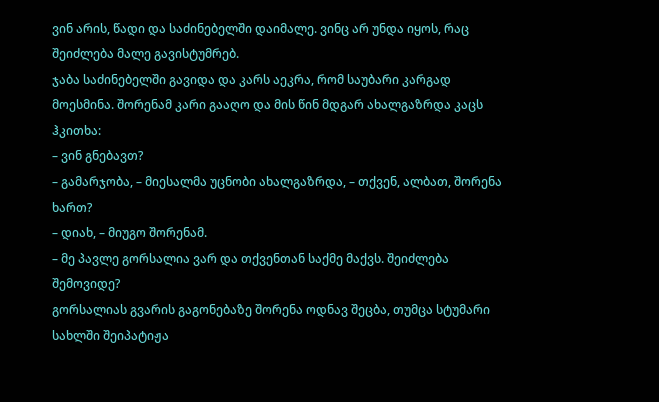ვინ არის, წადი და საძინებელში დაიმალე. ვინც არ უნდა იყოს, რაც შეიძლება მალე გავისტუმრებ.
ჯაბა საძინებელში გავიდა და კარს აეკრა, რომ საუბარი კარგად მოესმინა. შორენამ კარი გააღო და მის წინ მდგარ ახალგაზრდა კაცს ჰკითხა:
– ვინ გნებავთ?
– გამარჯობა, – მიესალმა უცნობი ახალგაზრდა, – თქვენ, ალბათ, შორენა ხართ?
– დიახ, – მიუგო შორენამ.
– მე პავლე გორსალია ვარ და თქვენთან საქმე მაქვს. შეიძლება შემოვიდე?
გორსალიას გვარის გაგონებაზე შორენა ოდნავ შეცბა, თუმცა სტუმარი სახლში შეიპატიჟა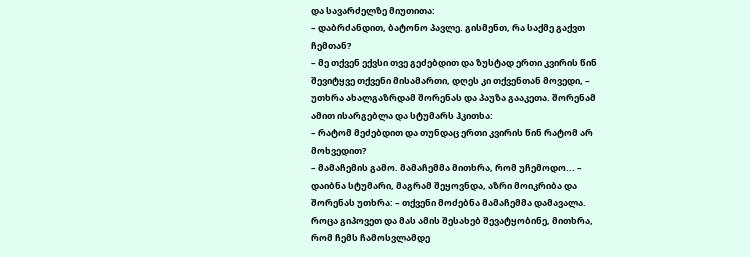და სავარძელზე მიუთითა:
– დაბრძანდით, ბატონო პავლე. გისმენთ, რა საქმე გაქვთ ჩემთან?
– მე თქვენ ექვსი თვე გეძებდით და ზუსტად ერთი კვირის წინ შევიტყვე თქვენი მისამართი, დღეს კი თქვენთან მოვედი, – უთხრა ახალგაზრდამ შორენას და პაუზა გააკეთა. შორენამ ამით ისარგებლა და სტუმარს ჰკითხა:
– რატომ მეძებდით და თუნდაც ერთი კვირის წინ რატომ არ მოხვედით?
– მამაჩემის გამო. მამაჩემმა მითხრა, რომ უჩემოდო... – დაიბნა სტუმარი, მაგრამ შეყოვნდა, აზრი მოიკრიბა და შორენას უთხრა: – თქვენი მოძებნა მამაჩემმა დამავალა. როცა გიპოვეთ და მას ამის შესახებ შევატყობინე, მითხრა, რომ ჩემს ჩამოსვლამდე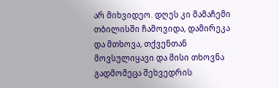არ მიხვიდეო. დღეს კი მამაჩემი თბილისში ჩამოვიდა, დამირეკა და მთხოვა, თქვენთან მოვსულიყავი და მისი თხოვნა გადმომეცა შეხვედრის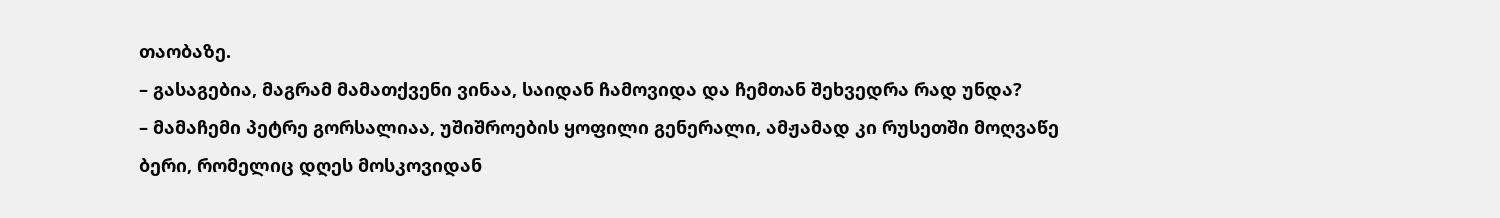თაობაზე.
– გასაგებია, მაგრამ მამათქვენი ვინაა, საიდან ჩამოვიდა და ჩემთან შეხვედრა რად უნდა?
– მამაჩემი პეტრე გორსალიაა, უშიშროების ყოფილი გენერალი, ამჟამად კი რუსეთში მოღვაწე ბერი, რომელიც დღეს მოსკოვიდან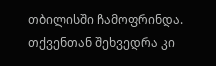თბილისში ჩამოფრინდა. თქვენთან შეხვედრა კი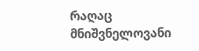რაღაც მნიშვნელოვანი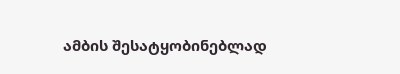ამბის შესატყობინებლად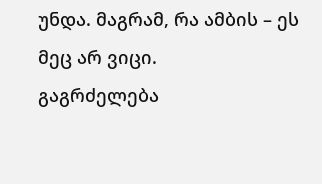უნდა. მაგრამ, რა ამბის – ეს მეც არ ვიცი.
გაგრძელება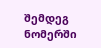შემდეგ ნომერში